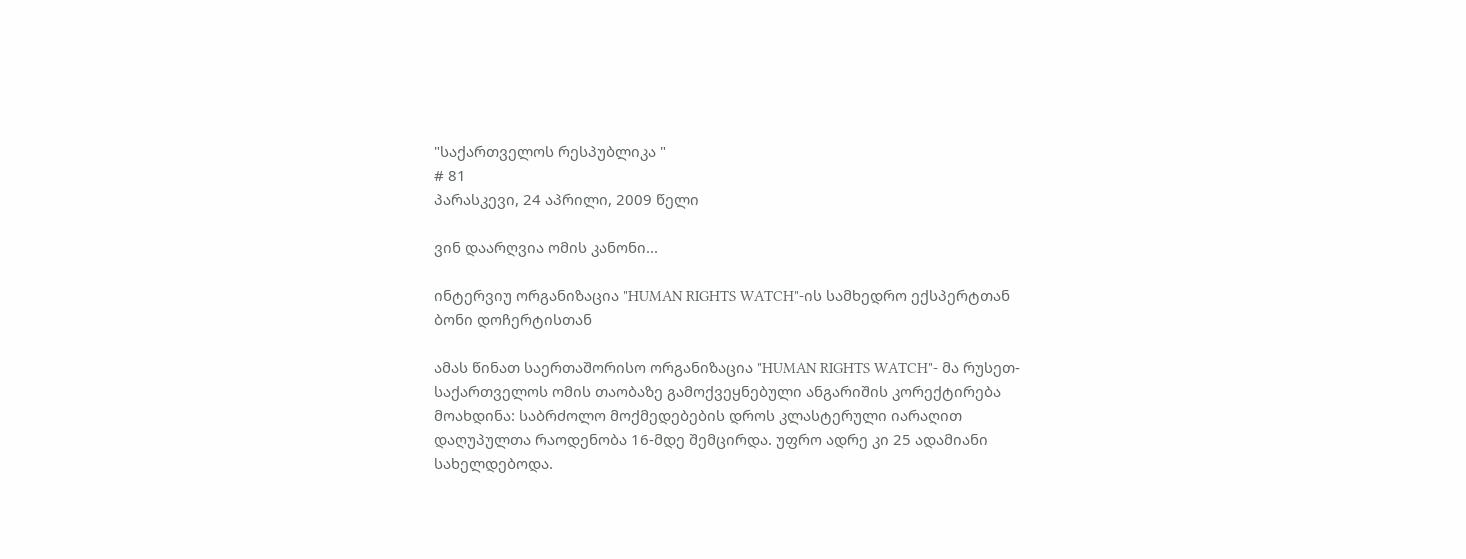"საქართველოს რესპუბლიკა "
# 81
პარასკევი, 24 აპრილი, 2009 წელი

ვინ დაარღვია ომის კანონი...

ინტერვიუ ორგანიზაცია "HUMAN RIGHTS WATCH"-ის სამხედრო ექსპერტთან ბონი დოჩერტისთან

ამას წინათ საერთაშორისო ორგანიზაცია "HUMAN RIGHTS WATCH"- მა რუსეთ-საქართველოს ომის თაობაზე გამოქვეყნებული ანგარიშის კორექტირება მოახდინა: საბრძოლო მოქმედებების დროს კლასტერული იარაღით დაღუპულთა რაოდენობა 16-მდე შემცირდა. უფრო ადრე კი 25 ადამიანი სახელდებოდა.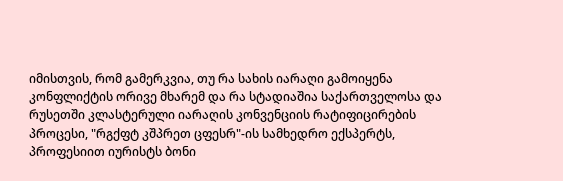იმისთვის, რომ გამერკვია, თუ რა სახის იარაღი გამოიყენა კონფლიქტის ორივე მხარემ და რა სტადიაშია საქართველოსა და რუსეთში კლასტერული იარაღის კონვენციის რატიფიცირების პროცესი, "რგქფტ კშპრეთ ცფესრ"-ის სამხედრო ექსპერტს, პროფესიით იურისტს ბონი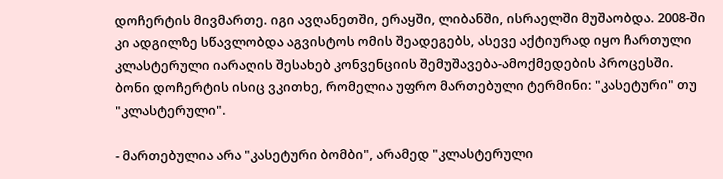დოჩერტის მივმართე. იგი ავღანეთში, ერაყში, ლიბანში, ისრაელში მუშაობდა. 2008-ში კი ადგილზე სწავლობდა აგვისტოს ომის შეადეგებს, ასევე აქტიურად იყო ჩართული კლასტერული იარაღის შესახებ კონვენციის შემუშავება-ამოქმედების პროცესში. ბონი დოჩერტის ისიც ვკითხე, რომელია უფრო მართებული ტერმინი: "კასეტური" თუ "კლასტერული".

- მართებულია არა "კასეტური ბომბი", არამედ "კლასტერული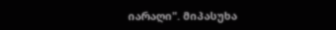იარაღი". მიპასუხა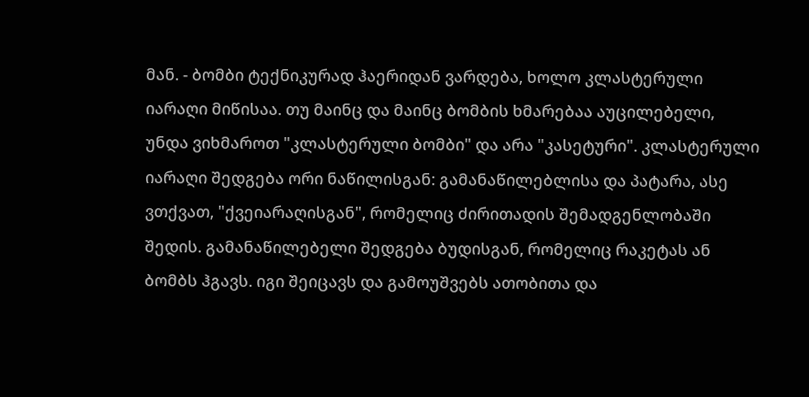მან. - ბომბი ტექნიკურად ჰაერიდან ვარდება, ხოლო კლასტერული იარაღი მიწისაა. თუ მაინც და მაინც ბომბის ხმარებაა აუცილებელი, უნდა ვიხმაროთ "კლასტერული ბომბი" და არა "კასეტური". კლასტერული იარაღი შედგება ორი ნაწილისგან: გამანაწილებლისა და პატარა, ასე ვთქვათ, "ქვეიარაღისგან", რომელიც ძირითადის შემადგენლობაში შედის. გამანაწილებელი შედგება ბუდისგან, რომელიც რაკეტას ან ბომბს ჰგავს. იგი შეიცავს და გამოუშვებს ათობითა და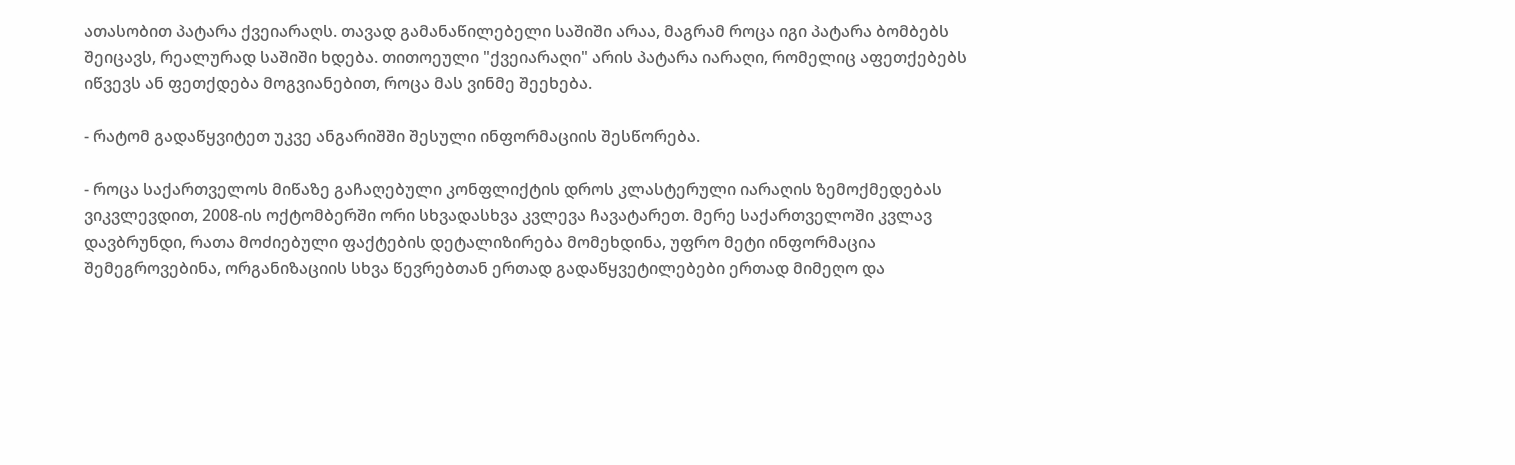ათასობით პატარა ქვეიარაღს. თავად გამანაწილებელი საშიში არაა, მაგრამ როცა იგი პატარა ბომბებს შეიცავს, რეალურად საშიში ხდება. თითოეული "ქვეიარაღი" არის პატარა იარაღი, რომელიც აფეთქებებს იწვევს ან ფეთქდება მოგვიანებით, როცა მას ვინმე შეეხება.

- რატომ გადაწყვიტეთ უკვე ანგარიშში შესული ინფორმაციის შესწორება.

- როცა საქართველოს მიწაზე გაჩაღებული კონფლიქტის დროს კლასტერული იარაღის ზემოქმედებას ვიკვლევდით, 2008-ის ოქტომბერში ორი სხვადასხვა კვლევა ჩავატარეთ. მერე საქართველოში კვლავ დავბრუნდი, რათა მოძიებული ფაქტების დეტალიზირება მომეხდინა, უფრო მეტი ინფორმაცია შემეგროვებინა, ორგანიზაციის სხვა წევრებთან ერთად გადაწყვეტილებები ერთად მიმეღო და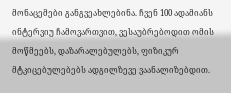მონაცემები განგვეახლებინა. ჩვენ 100 ადამიანს ინტერვიუ ჩამოვართვით, ვესაუბრებოდით ომის მოწმეებს, დაზარალებულებს, ფიზიკურ მტკიცებულებებს ადგილზევე ვაანალიზებდით.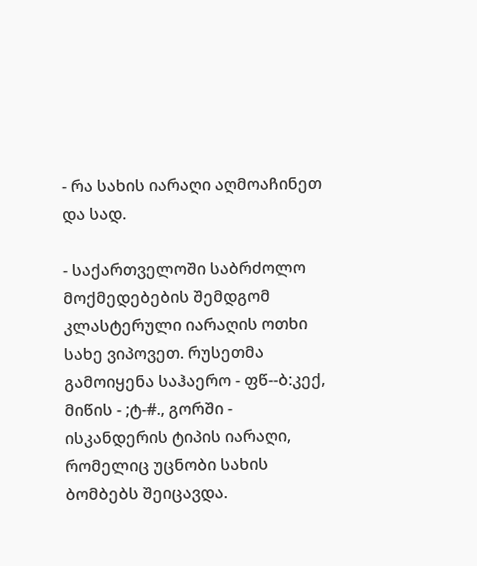- რა სახის იარაღი აღმოაჩინეთ და სად.

- საქართველოში საბრძოლო მოქმედებების შემდგომ კლასტერული იარაღის ოთხი სახე ვიპოვეთ. რუსეთმა გამოიყენა საჰაერო - ფწ--ბ:კექ, მიწის - ;ტ-#., გორში - ისკანდერის ტიპის იარაღი, რომელიც უცნობი სახის ბომბებს შეიცავდა.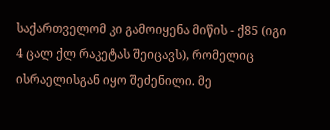საქართველომ კი გამოიყენა მიწის - ქ85 (იგი 4 ცალ ქლ რაკეტას შეიცავს), რომელიც ისრაელისგან იყო შეძენილი. მე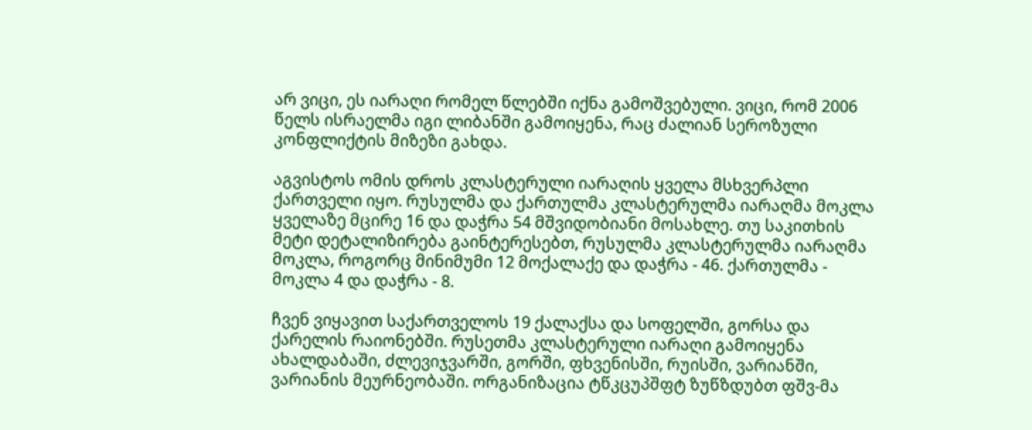არ ვიცი, ეს იარაღი რომელ წლებში იქნა გამოშვებული. ვიცი, რომ 2006 წელს ისრაელმა იგი ლიბანში გამოიყენა, რაც ძალიან სეროზული კონფლიქტის მიზეზი გახდა.

აგვისტოს ომის დროს კლასტერული იარაღის ყველა მსხვერპლი ქართველი იყო. რუსულმა და ქართულმა კლასტერულმა იარაღმა მოკლა ყველაზე მცირე 16 და დაჭრა 54 მშვიდობიანი მოსახლე. თუ საკითხის მეტი დეტალიზირება გაინტერესებთ, რუსულმა კლასტერულმა იარაღმა მოკლა, როგორც მინიმუმი 12 მოქალაქე და დაჭრა - 46. ქართულმა - მოკლა 4 და დაჭრა - 8.

ჩვენ ვიყავით საქართველოს 19 ქალაქსა და სოფელში, გორსა და ქარელის რაიონებში. რუსეთმა კლასტერული იარაღი გამოიყენა ახალდაბაში, ძლევიჯვარში, გორში, ფხვენისში, რუისში, ვარიანში, ვარიანის მეურნეობაში. ორგანიზაცია ტწკცუპშფტ ზუწზდუბთ ფშვ-მა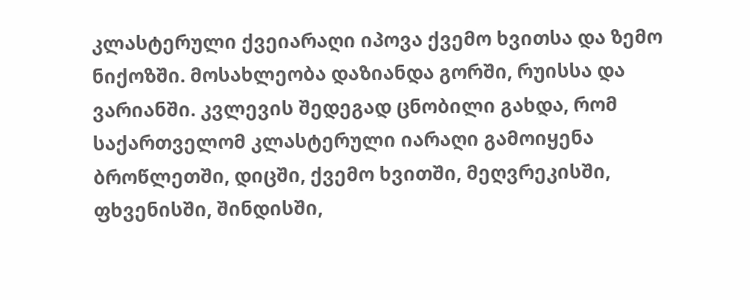კლასტერული ქვეიარაღი იპოვა ქვემო ხვითსა და ზემო ნიქოზში. მოსახლეობა დაზიანდა გორში, რუისსა და ვარიანში. კვლევის შედეგად ცნობილი გახდა, რომ საქართველომ კლასტერული იარაღი გამოიყენა ბროწლეთში, დიცში, ქვემო ხვითში, მეღვრეკისში, ფხვენისში, შინდისში,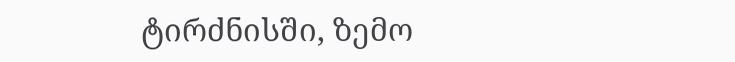ტირძნისში, ზემო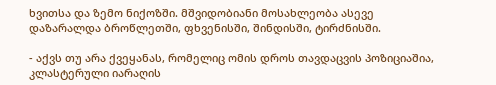ხვითსა და ზემო ნიქოზში. მშვიდობიანი მოსახლეობა ასევე დაზარალდა ბროწლეთში, ფხვენისში, შინდისში, ტირძნისში.

- აქვს თუ არა ქვეყანას, რომელიც ომის დროს თავდაცვის პოზიციაშია, კლასტერული იარაღის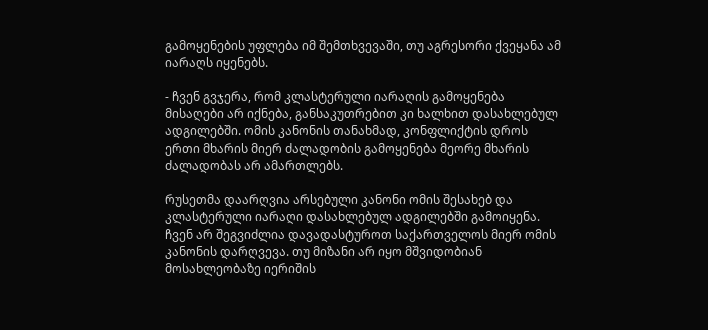გამოყენების უფლება იმ შემთხვევაში, თუ აგრესორი ქვეყანა ამ იარაღს იყენებს.

- ჩვენ გვჯერა, რომ კლასტერული იარაღის გამოყენება მისაღები არ იქნება, განსაკუთრებით კი ხალხით დასახლებულ ადგილებში. ომის კანონის თანახმად, კონფლიქტის დროს ერთი მხარის მიერ ძალადობის გამოყენება მეორე მხარის ძალადობას არ ამართლებს.

რუსეთმა დაარღვია არსებული კანონი ომის შესახებ და კლასტერული იარაღი დასახლებულ ადგილებში გამოიყენა. ჩვენ არ შეგვიძლია დავადასტუროთ საქართველოს მიერ ომის კანონის დარღვევა. თუ მიზანი არ იყო მშვიდობიან მოსახლეობაზე იერიშის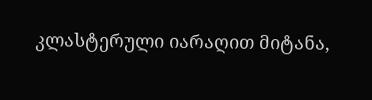კლასტერული იარაღით მიტანა,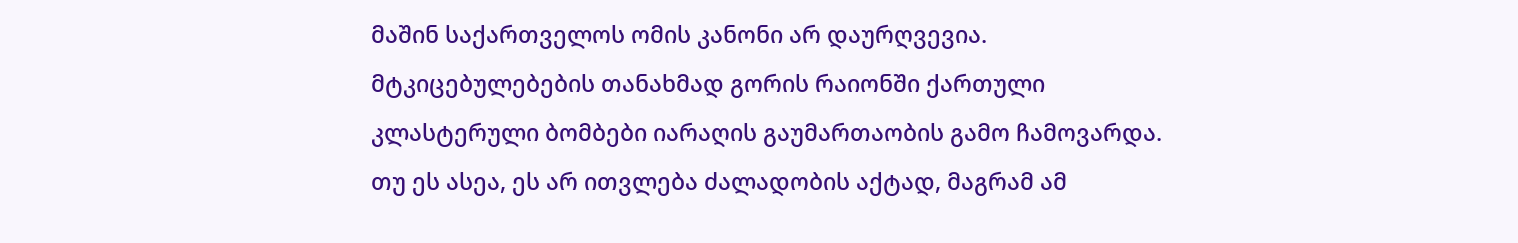მაშინ საქართველოს ომის კანონი არ დაურღვევია. მტკიცებულებების თანახმად გორის რაიონში ქართული კლასტერული ბომბები იარაღის გაუმართაობის გამო ჩამოვარდა. თუ ეს ასეა, ეს არ ითვლება ძალადობის აქტად, მაგრამ ამ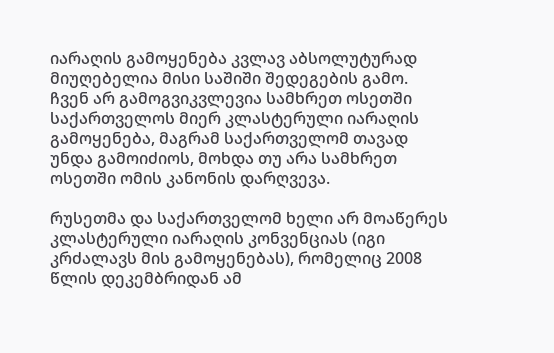იარაღის გამოყენება კვლავ აბსოლუტურად მიუღებელია მისი საშიში შედეგების გამო. ჩვენ არ გამოგვიკვლევია სამხრეთ ოსეთში საქართველოს მიერ კლასტერული იარაღის გამოყენება, მაგრამ საქართველომ თავად უნდა გამოიძიოს, მოხდა თუ არა სამხრეთ ოსეთში ომის კანონის დარღვევა.

რუსეთმა და საქართველომ ხელი არ მოაწერეს კლასტერული იარაღის კონვენციას (იგი კრძალავს მის გამოყენებას), რომელიც 2008 წლის დეკემბრიდან ამ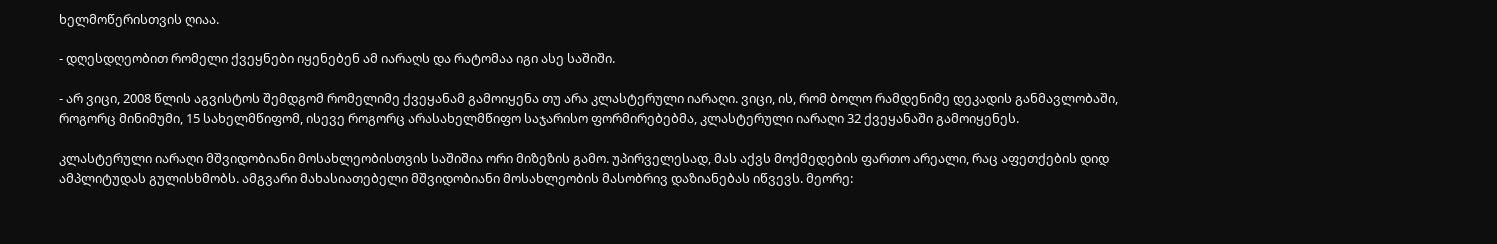ხელმოწერისთვის ღიაა.

- დღესდღეობით რომელი ქვეყნები იყენებენ ამ იარაღს და რატომაა იგი ასე საშიში.

- არ ვიცი, 2008 წლის აგვისტოს შემდგომ რომელიმე ქვეყანამ გამოიყენა თუ არა კლასტერული იარაღი. ვიცი, ის, რომ ბოლო რამდენიმე დეკადის განმავლობაში, როგორც მინიმუმი, 15 სახელმწიფომ, ისევე როგორც არასახელმწიფო საჯარისო ფორმირებებმა, კლასტერული იარაღი 32 ქვეყანაში გამოიყენეს.

კლასტერული იარაღი მშვიდობიანი მოსახლეობისთვის საშიშია ორი მიზეზის გამო. უპირველესად, მას აქვს მოქმედების ფართო არეალი, რაც აფეთქების დიდ ამპლიტუდას გულისხმობს. ამგვარი მახასიათებელი მშვიდობიანი მოსახლეობის მასობრივ დაზიანებას იწვევს. მეორე: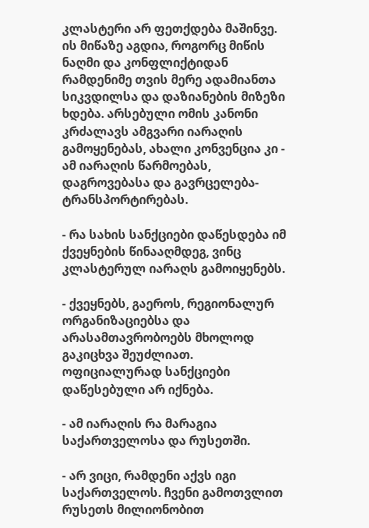კლასტერი არ ფეთქდება მაშინვე. ის მიწაზე აგდია, როგორც მიწის ნაღმი და კონფლიქტიდან რამდენიმე თვის მერე ადამიანთა სიკვდილსა და დაზიანების მიზეზი ხდება. არსებული ომის კანონი კრძალავს ამგვარი იარაღის გამოყენებას, ახალი კონვენცია კი - ამ იარაღის წარმოებას, დაგროვებასა და გავრცელება-ტრანსპორტირებას.

- რა სახის სანქციები დაწესდება იმ ქვეყნების წინააღმდეგ, ვინც კლასტერულ იარაღს გამოიყენებს.

- ქვეყნებს, გაეროს, რეგიონალურ ორგანიზაციებსა და არასამთავრობოებს მხოლოდ გაკიცხვა შეუძლიათ. ოფიციალურად სანქციები დაწესებული არ იქნება.

- ამ იარაღის რა მარაგია საქართველოსა და რუსეთში.

- არ ვიცი, რამდენი აქვს იგი საქართველოს. ჩვენი გამოთვლით რუსეთს მილიონობით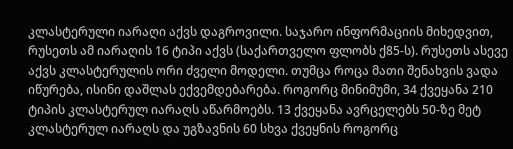კლასტერული იარაღი აქვს დაგროვილი. საჯარო ინფორმაციის მიხედვით, რუსეთს ამ იარაღის 16 ტიპი აქვს (საქართველო ფლობს ქ85-ს). რუსეთს ასევე აქვს კლასტერულის ორი ძველი მოდელი. თუმცა როცა მათი შენახვის ვადა იწურება, ისინი დაშლას ექვემდებარება. როგორც მინიმუმი, 34 ქვეყანა 210 ტიპის კლასტერულ იარაღს აწარმოებს. 13 ქვეყანა ავრცელებს 50-ზე მეტ კლასტერულ იარაღს და უგზავნის 60 სხვა ქვეყნის როგორც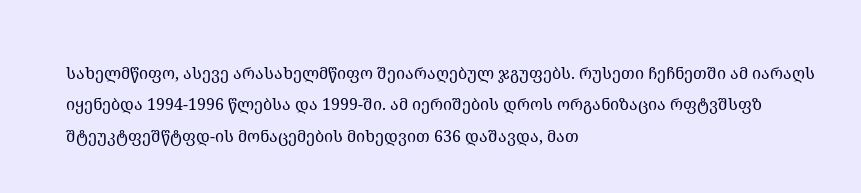სახელმწიფო, ასევე არასახელმწიფო შეიარაღებულ ჯგუფებს. რუსეთი ჩეჩნეთში ამ იარაღს იყენებდა 1994-1996 წლებსა და 1999-ში. ამ იერიშების დროს ორგანიზაცია რფტვშსფზ შტეუკტფეშწტფდ-ის მონაცემების მიხედვით 636 დაშავდა, მათ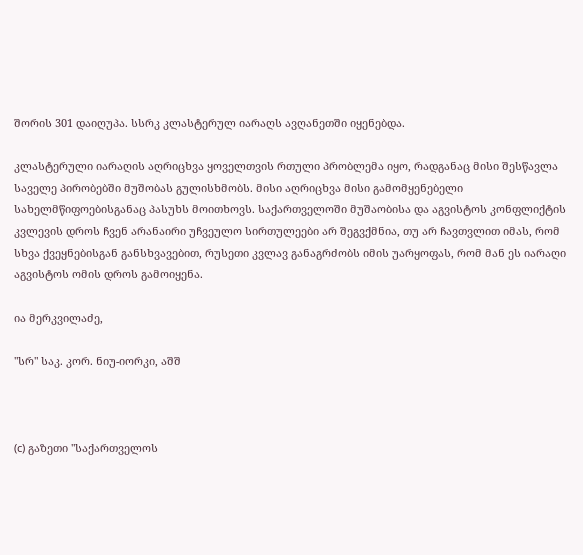შორის 301 დაიღუპა. სსრკ კლასტერულ იარაღს ავღანეთში იყენებდა.

კლასტერული იარაღის აღრიცხვა ყოველთვის რთული პრობლემა იყო, რადგანაც მისი შესწავლა საველე პირობებში მუშობას გულისხმობს. მისი აღრიცხვა მისი გამომყენებელი სახელმწიფოებისგანაც პასუხს მოითხოვს. საქართველოში მუშაობისა და აგვისტოს კონფლიქტის კვლევის დროს ჩვენ არანაირი უჩვეულო სირთულეები არ შეგვქმნია, თუ არ ჩავთვლით იმას, რომ სხვა ქვეყნებისგან განსხვავებით, რუსეთი კვლავ განაგრძობს იმის უარყოფას, რომ მან ეს იარაღი აგვისტოს ომის დროს გამოიყენა.

ია მერკვილაძე,

"სრ" საკ. კორ. ნიუ-იორკი, აშშ



(c) გაზეთი "საქართველოს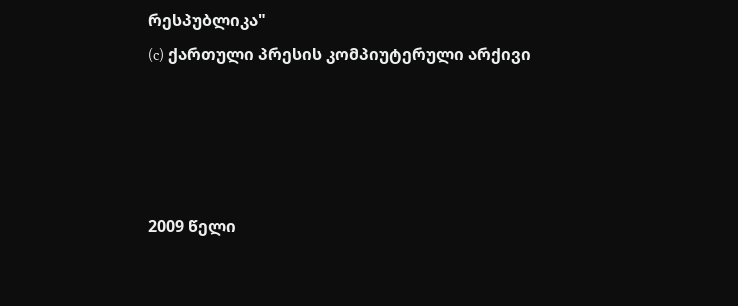რესპუბლიკა"
(c) ქართული პრესის კომპიუტერული არქივი




2009 წელი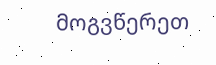მოგვწერეთ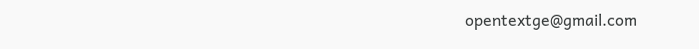opentextge@gmail.com